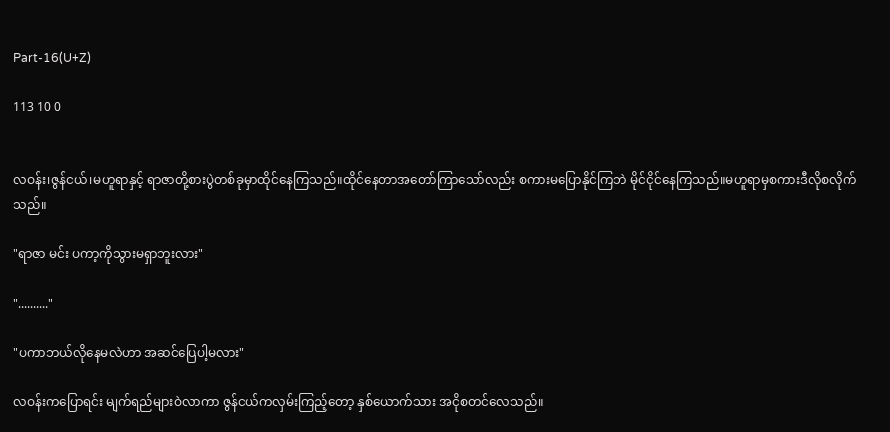Part-16(U+Z)

113 10 0


လဝန်း၊ဇွန်ငယ်၊မဟူရာနှင့် ရာဇာတို့စားပွဲတစ်ခုမှာထိုင်နေကြသည်။ထိုင်နေတာအတော်ကြာသော်လည်း စကားမပြောနိုင်ကြဘဲ မိုင်ငိုင်နေကြသည်။မဟူရာမှစကားဒီလိုစလိုက်သည်။

"ရာဇာ မင်း ပကာ့ကိုသွားမရှာဘူးလား"

".........."

"ပကာဘယ်လိုနေမလဲဟာ အဆင်ပြေပါ့မလား"

လဝန်းကပြောရင်း မျက်ရည်များဝဲလာကာ ဇွန်ငယ်ကလှမ်းကြည့်တော့ နှစ်ယောက်သား အငိုစတင်လေသည်။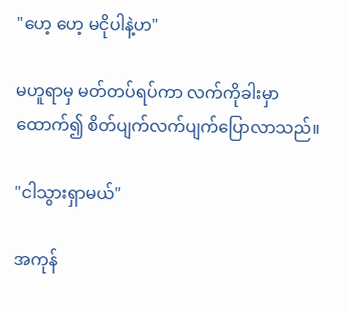"ဟေ့ ဟေ့ မငိုပါနဲ့ဟ"

မဟူရာမှ မတ်တပ်ရပ်ကာ လက်ကိုခါးမှာထောက်၍ စိတ်ပျက်လက်ပျက်ပြောလာသည်။

"ငါသွားရှာမယ်"

အကုန်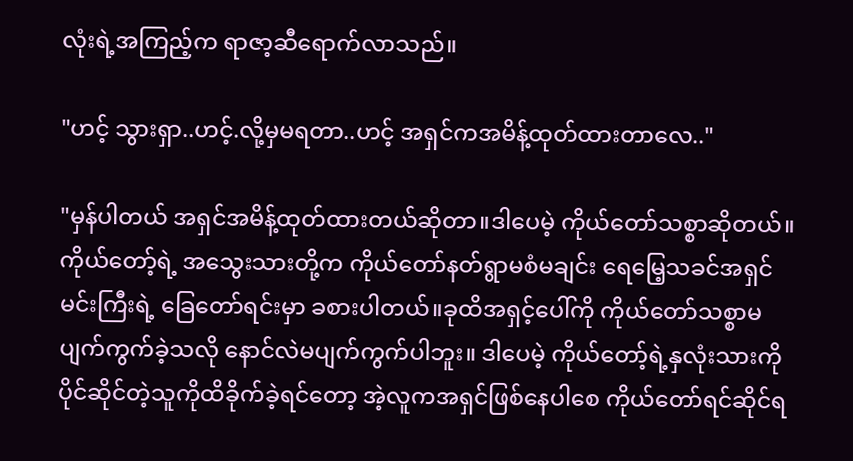လုံးရဲ့အကြည့်က ရာဇာ့ဆီရောက်လာသည်။

"ဟင့် သွားရှာ..ဟင့်.လို့မှမရတာ..ဟင့် အရှင်ကအမိန့်ထုတ်ထားတာလေ.."

"မှန်ပါတယ် အရှင်အမိန့်ထုတ်ထားတယ်ဆိုတာ။ဒါပေမဲ့ ကိုယ်တော်သစ္စာဆိုတယ်။ ကိုယ်တော့်ရဲ့ အသွေးသားတို့က ကိုယ်တော်နတ်ရွာမစံမချင်း ရေမြေ့သခင်အရှင်မင်းကြီးရဲ့ ခြေတော်ရင်းမှာ ခစားပါတယ်။ခုထိအရှင့်ပေါ်ကို ကိုယ်တော်သစ္စာမပျက်ကွက်ခဲ့သလို နောင်လဲမပျက်ကွက်ပါဘူး။ ဒါပေမဲ့ ကိုယ်တော့်ရဲ့နှလုံးသားကိုပိုင်ဆိုင်တဲ့သူကိုထိခိုက်ခဲ့ရင်တော့ အဲ့လူကအရှင်ဖြစ်နေပါစေ ကိုယ်တော်ရင်ဆိုင်ရ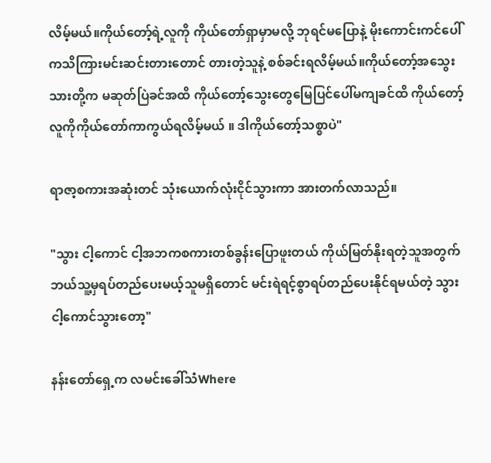လိမ့်မယ်။ကိုယ်တော့်ရဲ့လူကို ကိုယ်တော်ရှာမှာမလို့ ဘုရင်မပြောနဲ့ မိုးကောင်းကင်ပေါ်ကသိကြားမင်းဆင်းတားတောင် တားတဲ့သူနဲ့ စစ်ခင်းရလိမ့်မယ်။ကိုယ်တော့်အသွေးသားတို့က မဆုတ်ပြဲခင်အထိ ကိုယ်တော့်သွေးတွေမြေပြင်ပေါ်မကျခင်ထိ ကိုယ်တော့်လူကိုကိုယ်တော်ကာကွယ်ရလိမ့်မယ် ။ ဒါကိုယ်တော့်သစ္စာပဲ"

ရာဇာ့စကားအဆုံးတင် သုံးယောက်လုံးငိုင်သွားကာ အားတက်လာသည်။

"သွား ငါ့ကောင် ငါ့အဘကစကားတစ်ခွန်းပြောဖူးတယ် ကိုယ်မြတ်နိုးရတဲ့သူအတွက် ဘယ်သူ့မှရပ်တည်ပေးမယ့်သူမရှိတောင် မင်းရဲရင့်စွာရပ်တည်ပေးနိုင်ရမယ်တဲ့ သွား ငါ့ကောင်သွားတော့"

နန်းတော်ရှေ့က လမင်းခေါ်သံWhere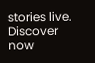stories live. Discover now